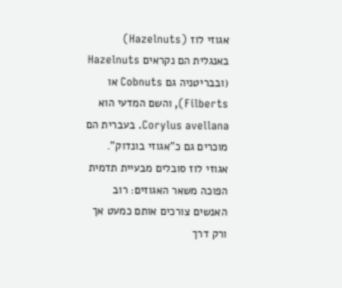אגוזי לוז (Hazelnuts)
באנגלית הם נקראים Hazelnuts (ובבריטניה גם Cobnuts או Filberts), והשם המדעי הוא Corylus avellana. בעברית הם מוכרים גם כ"אגוזי בונדוק".
אגוזי לוז סובלים מבעיית תדמית הפוכה משאר האגוזים: רוב האנשים צורכים אותם כמעט אך ורק דרך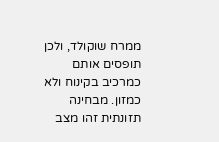ממרח שוקולד, ולכן תופסים אותם כמרכיב בקינוח ולא כמזון. מבחינה תזונתית זהו מצב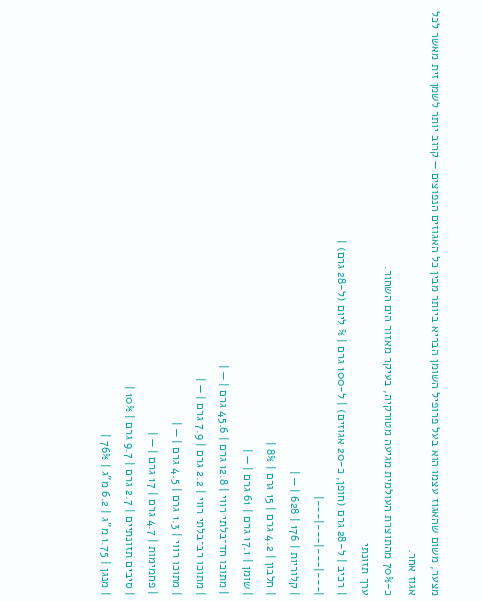מצער, משום שהאגוז עצמו הוא בעל פרופיל השומן הבריא ביותר מבין כל האגוזים הנפוצים — קרוב יותר לשמן זית מאשר לכל אגוז אחר.
כ-70% מהתוצרת העולמית מגיעה מטורקיה, בעיקר מאזור הים השחור.
ערך תזונתי
| רכיב | ל-28 גרם (חופן, כ-20 אגוזים) | ל-100 גרם | % ליום (ל-28 גרם) |
|---|---|---|---|
| קלוריות | 176 | 628 | — |
| חלבון | 4.2 גרם | 15 גרם | 8% |
| שומן | 17.1 גרם | 61 גרם | — |
| מתוכו חד־בלתי רווי | 12.8 גרם | 45.6 גרם | — |
| מתוכו רב־בלתי רווי | 2.2 גרם | 7.9 גרם | — |
| מתוכו רווי | 1.3 גרם | 4.5 גרם | — |
| פחמימות | 4.7 גרם | 17 גרם | — |
| סיבים תזונתיים | 2.7 גרם | 9.7 גרם | 10% |
| מנגן | 1.75 מ"ג | 6.2 מ"ג | 76% |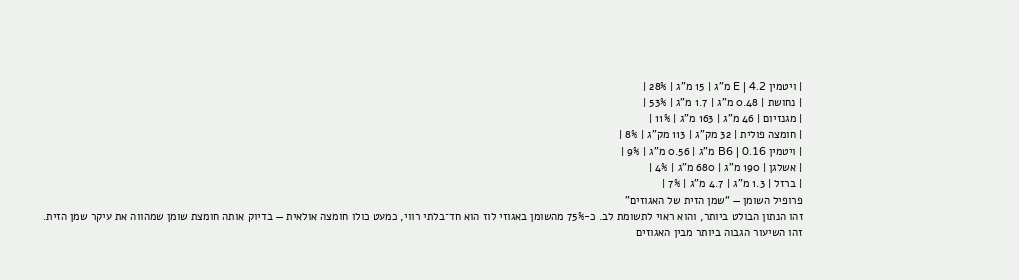| ויטמין E | 4.2 מ"ג | 15 מ"ג | 28% |
| נחושת | 0.48 מ"ג | 1.7 מ"ג | 53% |
| מגנזיום | 46 מ"ג | 163 מ"ג | 11% |
| חומצה פולית | 32 מק"ג | 113 מק"ג | 8% |
| ויטמין B6 | 0.16 מ"ג | 0.56 מ"ג | 9% |
| אשלגן | 190 מ"ג | 680 מ"ג | 4% |
| ברזל | 1.3 מ"ג | 4.7 מ"ג | 7% |
פרופיל השומן — “שמן הזית של האגוזים”
זהו הנתון הבולט ביותר, והוא ראוי לתשומת לב. כ-75% מהשומן באגוזי לוז הוא חד־בלתי רווי, כמעט כולו חומצה אולאית — בדיוק אותה חומצת שומן שמהווה את עיקר שמן הזית.
זהו השיעור הגבוה ביותר מבין האגוזים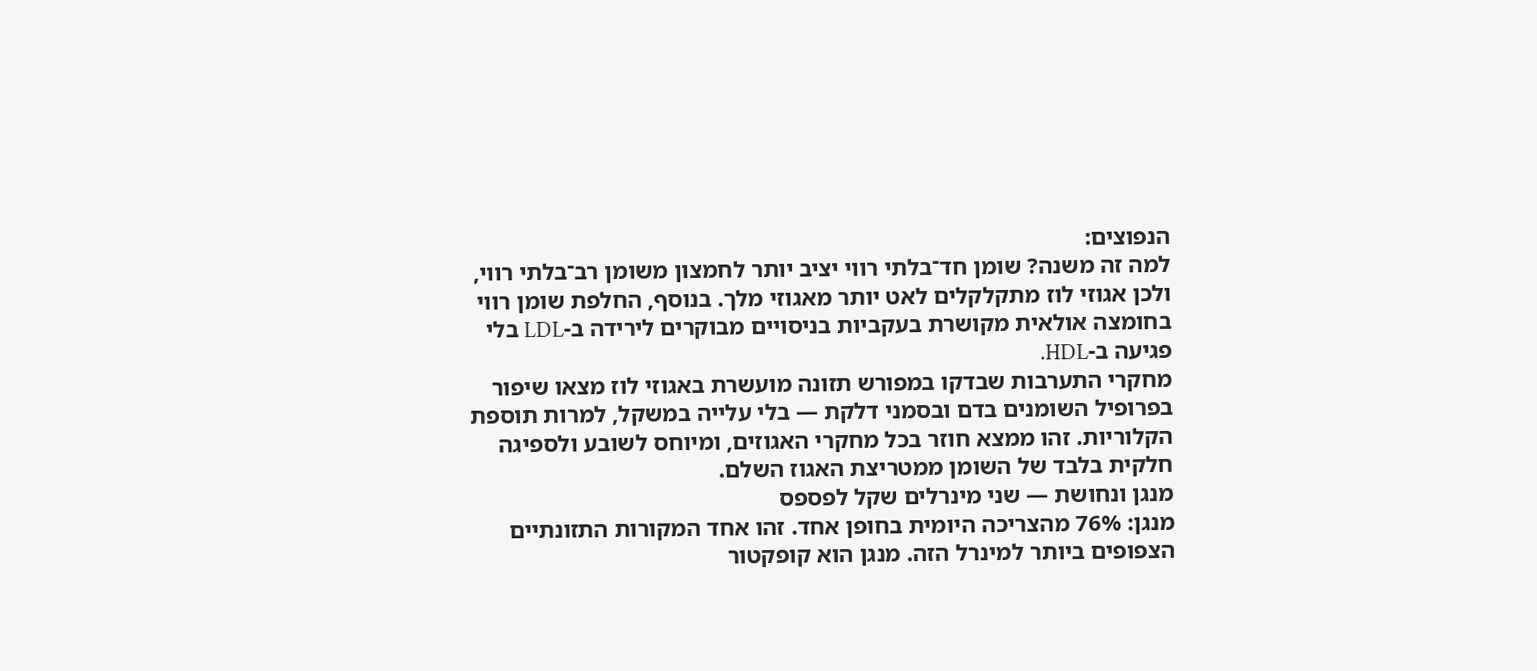הנפוצים:
למה זה משנה? שומן חד־בלתי רווי יציב יותר לחמצון משומן רב־בלתי רווי, ולכן אגוזי לוז מתקלקלים לאט יותר מאגוזי מלך. בנוסף, החלפת שומן רווי בחומצה אולאית מקושרת בעקביות בניסויים מבוקרים לירידה ב-LDL בלי פגיעה ב-HDL.
מחקרי התערבות שבדקו במפורש תזונה מועשרת באגוזי לוז מצאו שיפור בפרופיל השומנים בדם ובסמני דלקת — בלי עלייה במשקל, למרות תוספת הקלוריות. זהו ממצא חוזר בכל מחקרי האגוזים, ומיוחס לשובע ולספיגה חלקית בלבד של השומן ממטריצת האגוז השלם.
מנגן ונחושת — שני מינרלים שקל לפספס
מנגן: 76% מהצריכה היומית בחופן אחד. זהו אחד המקורות התזונתיים הצפופים ביותר למינרל הזה. מנגן הוא קופקטור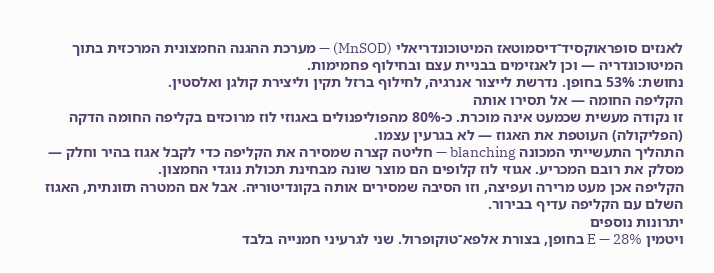לאנזים סופראוקסיד־דיסמוטאז המיטוכונדריאלי (MnSOD) — מערכת ההגנה החמצונית המרכזית בתוך המיטוכונדריה — וכן לאנזימים בבניית עצם ובחילוף פחמימות.
נחושת: 53% בחופן. נדרשת לייצור אנרגיה, לחילוף ברזל תקין וליצירת קולגן ואלסטין.
הקליפה החומה — אל תסירו אותה
זו נקודה מעשית שכמעט אינה מוכרת. כ-80% מהפוליפנולים באגוזי לוז מרוכזים בקליפה החומה הדקה (הפליקולה) העוטפת את האגוז — לא בגרעין עצמו.
התהליך התעשייתי המכונה blanching — חליטה קצרה שמסירה את הקליפה כדי לקבל אגוז בהיר וחלק — מסלק את רובם המכריע. אגוזי לוז קלופים הם מוצר שונה מבחינת תכולת נוגדי החמצון.
הקליפה אכן מעט מרירה ועפיצה, וזו הסיבה שמסירים אותה בקונדיטוריה. אבל אם המטרה תזונתית, האגוז השלם עם הקליפה עדיף בבירור.
יתרונות נוספים
ויטמין E — 28% בחופן, בצורת אלפא־טוקופרול. שני לגרעיני חמנייה בלבד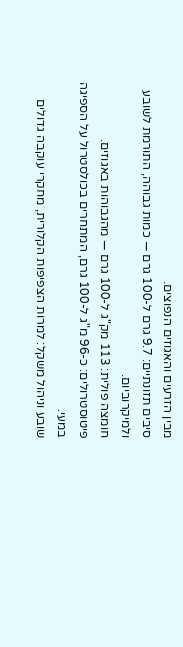מבין הזרעים והאגוזים הנפוצים.
סיבים תזונתיים: 9.7 גרם ל-100 גרם — כמות גבוהה, התורמת לשובע ולמיקרוביום.
חומצה פולית: 113 מק"ג ל-100 גרם — מהגבוהות באגוזים.
פיטוסטרולים: כ-96 מ"ג ל-100 גרם, המתחרים בכולסטרול על הספיגה במעי.
שובע וניהול משקל: למרות הצפיפות הקלורית, מחקרי עוקבה גדולים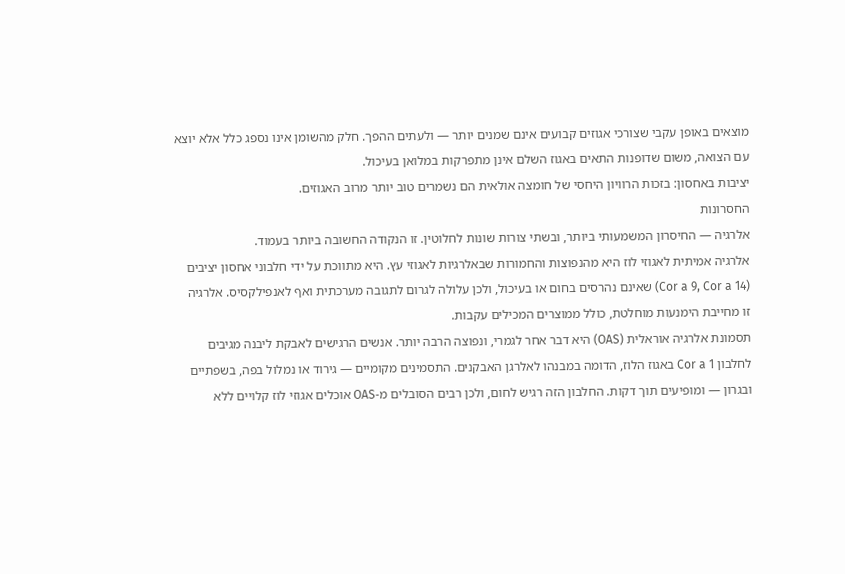מוצאים באופן עקבי שצורכי אגוזים קבועים אינם שמנים יותר — ולעתים ההפך. חלק מהשומן אינו נספג כלל אלא יוצא עם הצואה, משום שדופנות התאים באגוז השלם אינן מתפרקות במלואן בעיכול.
יציבות באחסון: בזכות הרוויון היחסי של חומצה אולאית הם נשמרים טוב יותר מרוב האגוזים.
החסרונות
אלרגיה — החיסרון המשמעותי ביותר, ובשתי צורות שונות לחלוטין. זו הנקודה החשובה ביותר בעמוד.
אלרגיה אמיתית לאגוזי לוז היא מהנפוצות והחמורות שבאלרגיות לאגוזי עץ. היא מתווכת על ידי חלבוני אחסון יציבים (Cor a 9, Cor a 14) שאינם נהרסים בחום או בעיכול, ולכן עלולה לגרום לתגובה מערכתית ואף לאנפילקסיס. אלרגיה זו מחייבת הימנעות מוחלטת, כולל ממוצרים המכילים עקבות.
תסמונת אלרגיה אוראלית (OAS) היא דבר אחר לגמרי, ונפוצה הרבה יותר. אנשים הרגישים לאבקת ליבנה מגיבים לחלבון Cor a 1 באגוז הלוז, הדומה במבנהו לאלרגן האבקנים. התסמינים מקומיים — גירוד או נמלול בפה, בשפתיים ובגרון — ומופיעים תוך דקות. החלבון הזה רגיש לחום, ולכן רבים הסובלים מ-OAS אוכלים אגוזי לוז קלויים ללא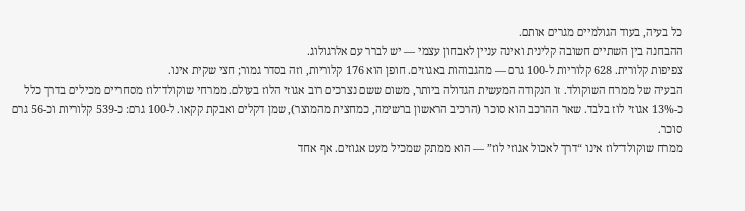כל בעיה, בעוד הגולמיים מגרים אותם.
ההבחנה בין השתיים חשובה קלינית ואינה עניין לאבחון עצמי — יש לברר עם אלרגולוג.
צפיפות קלורית. 628 קלוריות ל-100 גרם — מהגבוהות באגוזים. חופן הוא 176 קלוריות, וזה בסדר גמור; חצי שקית אינו.
הבעיה של ממרח השוקולד. זו הנקודה המעשית הגדולה ביותר, משום ששם נצרכים רוב אגוזי הלוז בעולם. ממרחי שוקולד־לוז מסחריים מכילים בדרך כלל כ-13% אגוזי לוז בלבד. שאר ההרכב הוא סוכר (הרכיב הראשון ברשימה, כמחצית מהמוצר), שמן דקלים ואבקת קקאו. ל-100 גרם: כ-539 קלוריות וכ-56 גרם סוכר.
ממרח שוקולד־לוז אינו “דרך לאכול אגוזי לוז” — הוא ממתק שמכיל מעט אגוזים. אף אחד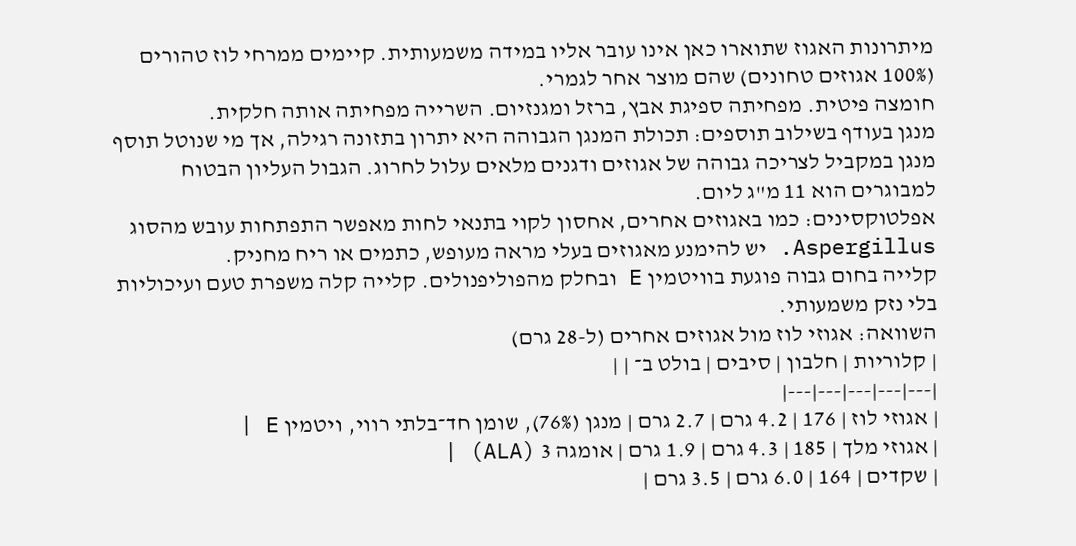מיתרונות האגוז שתוארו כאן אינו עובר אליו במידה משמעותית. קיימים ממרחי לוז טהורים (100% אגוזים טחונים) שהם מוצר אחר לגמרי.
חומצה פיטית. מפחיתה ספיגת אבץ, ברזל ומגנזיום. השרייה מפחיתה אותה חלקית.
מנגן בעודף בשילוב תוספים: תכולת המנגן הגבוהה היא יתרון בתזונה רגילה, אך מי שנוטל תוסף מנגן במקביל לצריכה גבוהה של אגוזים ודגנים מלאים עלול לחרוג. הגבול העליון הבטוח למבוגרים הוא 11 מ"ג ליום.
אפלטוקסינים: כמו באגוזים אחרים, אחסון לקוי בתנאי לחות מאפשר התפתחות עובש מהסוג Aspergillus. יש להימנע מאגוזים בעלי מראה מעופש, כתמים או ריח מחניק.
קלייה בחום גבוה פוגעת בוויטמין E ובחלק מהפוליפנולים. קלייה קלה משפרת טעם ועיכוליות בלי נזק משמעותי.
השוואה: אגוזי לוז מול אגוזים אחרים (ל-28 גרם)
| קלוריות | חלבון | סיבים | בולט ב־ | |
|---|---|---|---|---|
| אגוזי לוז | 176 | 4.2 גרם | 2.7 גרם | מנגן (76%), שומן חד־בלתי רווי, ויטמין E |
| אגוזי מלך | 185 | 4.3 גרם | 1.9 גרם | אומגה 3 (ALA) |
| שקדים | 164 | 6.0 גרם | 3.5 גרם |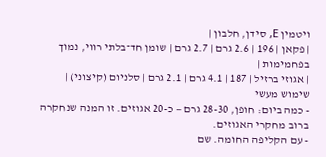ויטמין E, סידן, חלבון |
| פקאן | 196 | 2.6 גרם | 2.7 גרם | שומן חד־בלתי רווי, נמוך בפחמימות |
| אגוזי ברזיל | 187 | 4.1 גרם | 2.1 גרם | סלניום (קיצוני) |
שימוש מעשי
- כמה ביום: חופן, 28-30 גרם — כ-20 אגוזים. זו המנה שנחקרה ברוב מחקרי האגוזים.
- עם הקליפה החומה. שם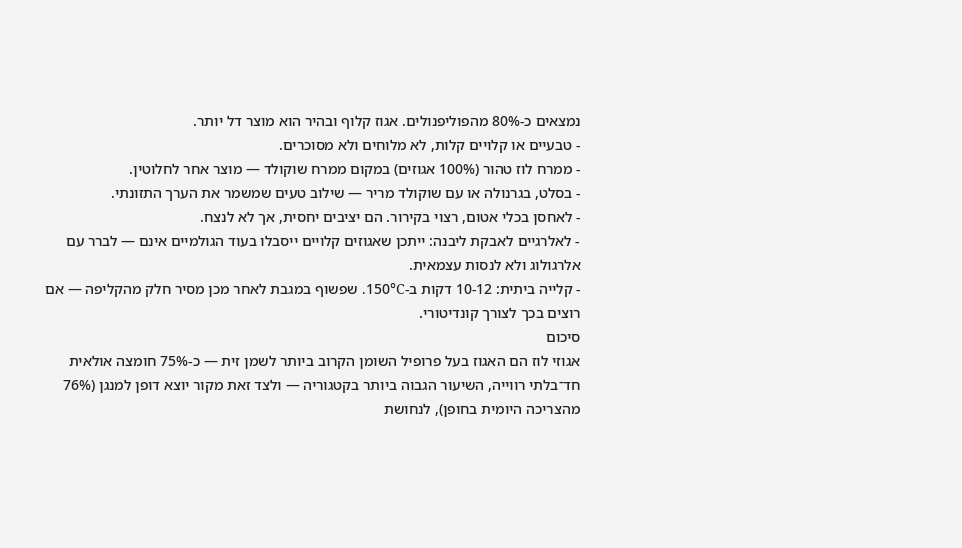נמצאים כ-80% מהפוליפנולים. אגוז קלוף ובהיר הוא מוצר דל יותר.
- טבעיים או קלויים קלות, לא מלוחים ולא מסוכרים.
- ממרח לוז טהור (100% אגוזים) במקום ממרח שוקולד — מוצר אחר לחלוטין.
- בסלט, בגרנולה או עם שוקולד מריר — שילוב טעים שמשמר את הערך התזונתי.
- לאחסן בכלי אטום, רצוי בקירור. הם יציבים יחסית, אך לא לנצח.
- לאלרגיים לאבקת ליבנה: ייתכן שאגוזים קלויים ייסבלו בעוד הגולמיים אינם — לברר עם אלרגולוג ולא לנסות עצמאית.
- קלייה ביתית: 10-12 דקות ב-150°C. שפשוף במגבת לאחר מכן מסיר חלק מהקליפה — אם רוצים בכך לצורך קונדיטורי.
סיכום
אגוזי לוז הם האגוז בעל פרופיל השומן הקרוב ביותר לשמן זית — כ-75% חומצה אולאית חד־בלתי רווייה, השיעור הגבוה ביותר בקטגוריה — ולצד זאת מקור יוצא דופן למנגן (76% מהצריכה היומית בחופן), לנחושת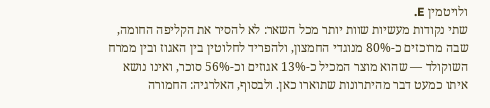ולויטמין E.
שתי נקודות מעשיות שוות יותר מכל השאר: לא להסיר את הקליפה החומה, שבה מרוכזים כ-80% מנוגדי החמצון, ולהפריד לחלוטין בין האגוז ובין ממרח השוקולד — שהוא מוצר המכיל כ-13% אגוזים וכ-56% סוכר, ואינו נושא איתו כמעט דבר מהיתרונות שתוארו כאן. ולבסוף, האלרגיה: החמורה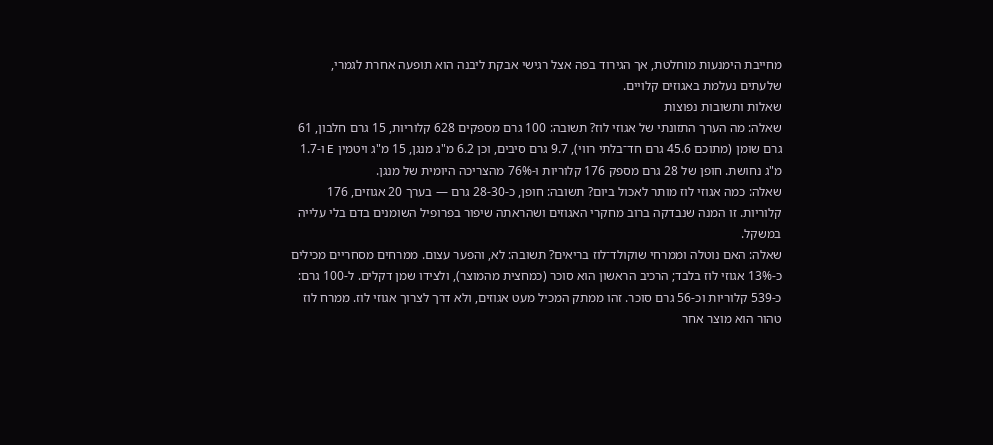מחייבת הימנעות מוחלטת, אך הגירוד בפה אצל רגישי אבקת ליבנה הוא תופעה אחרת לגמרי, שלעתים נעלמת באגוזים קלויים.
שאלות ותשובות נפוצות
שאלה: מה הערך התזונתי של אגוזי לוז? תשובה: 100 גרם מספקים 628 קלוריות, 15 גרם חלבון, 61 גרם שומן (מתוכם 45.6 גרם חד־בלתי רווי), 9.7 גרם סיבים, וכן 6.2 מ"ג מנגן, 15 מ"ג ויטמין E ו-1.7 מ"ג נחושת. חופן של 28 גרם מספק 176 קלוריות ו-76% מהצריכה היומית של מנגן.
שאלה: כמה אגוזי לוז מותר לאכול ביום? תשובה: חופן, כ-28-30 גרם — בערך 20 אגוזים, 176 קלוריות. זו המנה שנבדקה ברוב מחקרי האגוזים ושהראתה שיפור בפרופיל השומנים בדם בלי עלייה במשקל.
שאלה: האם נוטלה וממרחי שוקולד־לוז בריאים? תשובה: לא, והפער עצום. ממרחים מסחריים מכילים כ-13% אגוזי לוז בלבד; הרכיב הראשון הוא סוכר (כמחצית מהמוצר), ולצידו שמן דקלים. ל-100 גרם: כ-539 קלוריות וכ-56 גרם סוכר. זהו ממתק המכיל מעט אגוזים, ולא דרך לצרוך אגוזי לוז. ממרח לוז טהור הוא מוצר אחר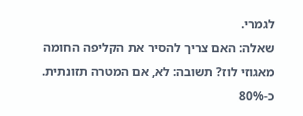לגמרי.
שאלה: האם צריך להסיר את הקליפה החומה מאגוזי לוז? תשובה: לא, אם המטרה תזונתית. כ-80%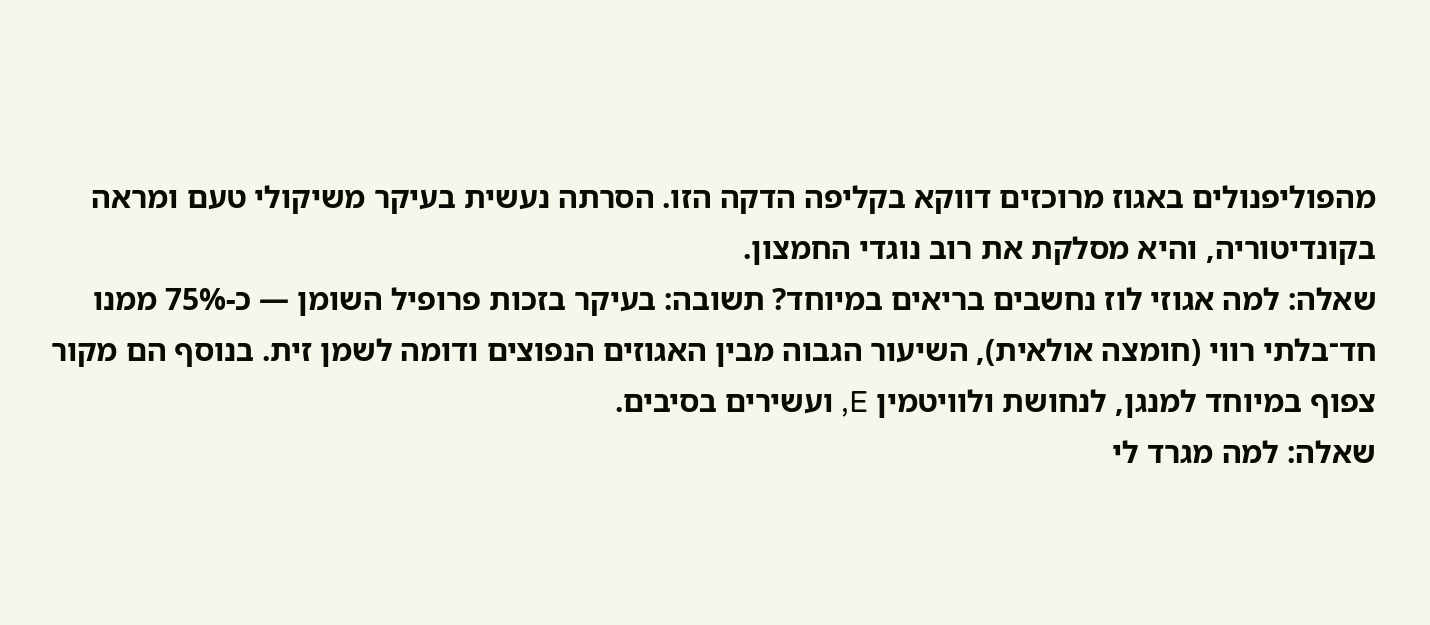מהפוליפנולים באגוז מרוכזים דווקא בקליפה הדקה הזו. הסרתה נעשית בעיקר משיקולי טעם ומראה בקונדיטוריה, והיא מסלקת את רוב נוגדי החמצון.
שאלה: למה אגוזי לוז נחשבים בריאים במיוחד? תשובה: בעיקר בזכות פרופיל השומן — כ-75% ממנו חד־בלתי רווי (חומצה אולאית), השיעור הגבוה מבין האגוזים הנפוצים ודומה לשמן זית. בנוסף הם מקור צפוף במיוחד למנגן, לנחושת ולוויטמין E, ועשירים בסיבים.
שאלה: למה מגרד לי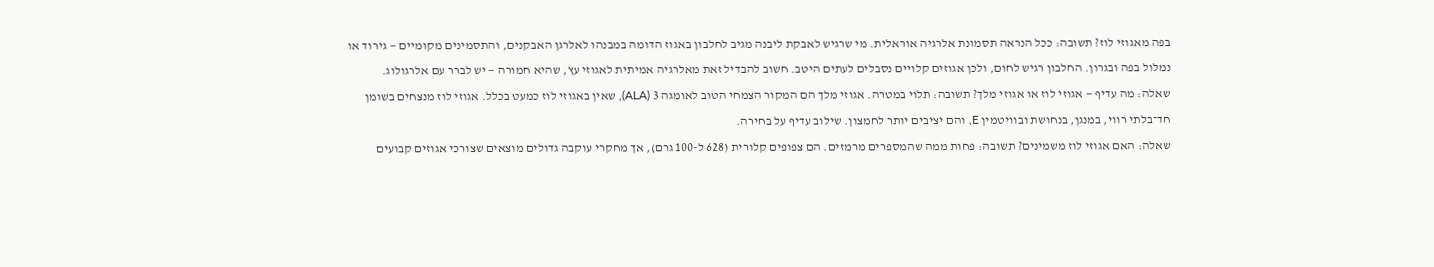בפה מאגוזי לוז? תשובה: ככל הנראה תסמונת אלרגיה אוראלית. מי שרגיש לאבקת ליבנה מגיב לחלבון באגוז הדומה במבנהו לאלרגן האבקנים, והתסמינים מקומיים — גירוד או נמלול בפה ובגרון. החלבון רגיש לחום, ולכן אגוזים קלויים נסבלים לעתים היטב. חשוב להבדיל זאת מאלרגיה אמיתית לאגוזי עץ, שהיא חמורה — יש לברר עם אלרגולוג.
שאלה: מה עדיף — אגוזי לוז או אגוזי מלך? תשובה: תלוי במטרה. אגוזי מלך הם המקור הצמחי הטוב לאומגה 3 (ALA), שאין באגוזי לוז כמעט בכלל. אגוזי לוז מנצחים בשומן חד־בלתי רווי, במנגן, בנחושת ובוויטמין E, והם יציבים יותר לחמצון. שילוב עדיף על בחירה.
שאלה: האם אגוזי לוז משמינים? תשובה: פחות ממה שהמספרים מרמזים. הם צפופים קלורית (628 ל-100 גרם), אך מחקרי עוקבה גדולים מוצאים שצורכי אגוזים קבועים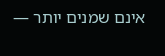אינם שמנים יותר —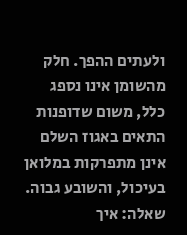ולעתים ההפך. חלק מהשומן אינו נספג כלל, משום שדופנות התאים באגוז השלם אינן מתפרקות במלואן בעיכול, והשובע גבוה.
שאלה: איך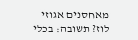מאחסנים אגוזי לוז? תשובה: בכלי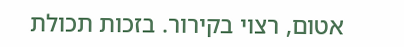אטום, רצוי בקירור. בזכות תכולת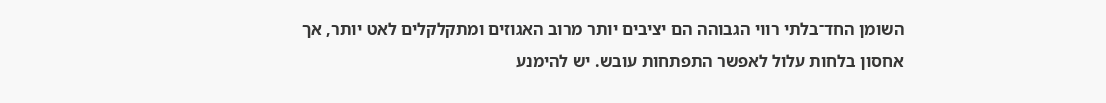השומן החד־בלתי רווי הגבוהה הם יציבים יותר מרוב האגוזים ומתקלקלים לאט יותר, אך אחסון בלחות עלול לאפשר התפתחות עובש. יש להימנע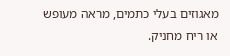מאגוזים בעלי כתמים, מראה מעופש או ריח מחניק.